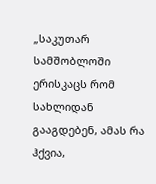„საკუთარ სამშობლოში ერისკაცს რომ სახლიდან გააგდებენ, ამას რა ჰქვია,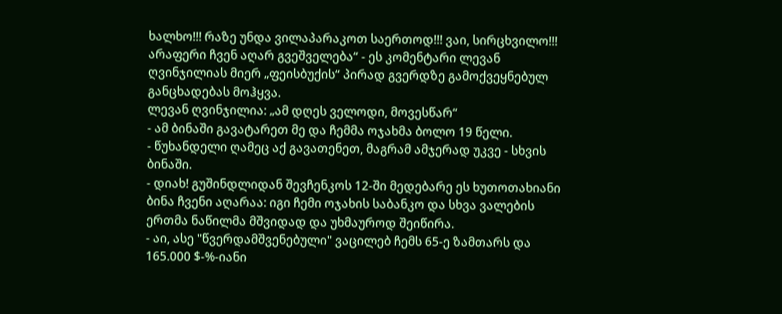ხალხო!!! რაზე უნდა ვილაპარაკოთ საერთოდ!!! ვაი, სირცხვილო!!! არაფერი ჩვენ აღარ გვეშველება“ - ეს კომენტარი ლევან ღვინჯილიას მიერ „ფეისბუქის“ პირად გვერდზე გამოქვეყნებულ განცხადებას მოჰყვა.
ლევან ღვინჯილია: „ამ დღეს ველოდი, მოვესწარ“
- ამ ბინაში გავატარეთ მე და ჩემმა ოჯახმა ბოლო 19 წელი.
- წუხანდელი ღამეც აქ გავათენეთ, მაგრამ ამჯერად უკვე - სხვის ბინაში.
- დიახ! გუშინდლიდან შევჩენკოს 12-ში მედებარე ეს ხუთოთახიანი ბინა ჩვენი აღარაა: იგი ჩემი ოჯახის საბანკო და სხვა ვალების ერთმა ნაწილმა მშვიდად და უხმაუროდ შეიწირა.
- აი, ასე "წვერდამშვენებული" ვაცილებ ჩემს 65-ე ზამთარს და 165.000 $-%-იანი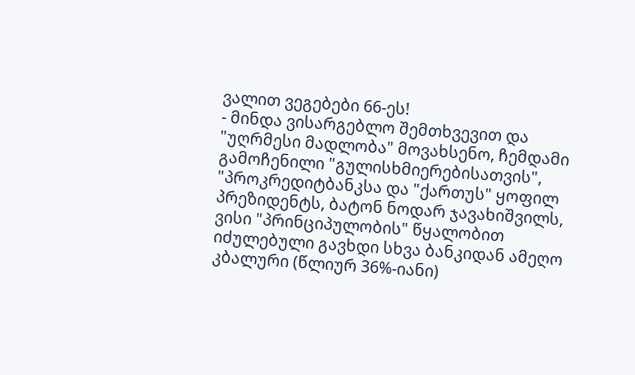ვალით ვეგებები 66-ეს!
- მინდა ვისარგებლო შემთხვევით და "უღრმესი მადლობა" მოვახსენო, ჩემდამი გამოჩენილი "გულისხმიერებისათვის", "პროკრედიტბანკსა და "ქართუს" ყოფილ პრეზიდენტს, ბატონ ნოდარ ჯავახიშვილს, ვისი "პრინციპულობის" წყალობით იძულებული გავხდი სხვა ბანკიდან ამეღო კბალური (წლიურ 36%-იანი)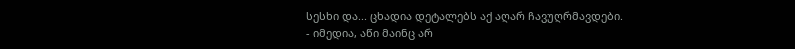სესხი და... ცხადია დეტალებს აქ აღარ ჩავუღრმავდები.
- იმედია, აწი მაინც არ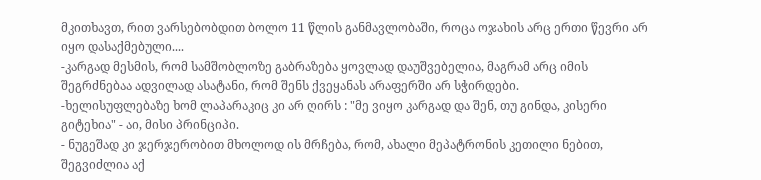მკითხავთ, რით ვარსებობდით ბოლო 11 წლის განმავლობაში, როცა ოჯახის არც ერთი წევრი არ იყო დასაქმებული....
-კარგად მესმის, რომ სამშობლოზე გაბრაზება ყოვლად დაუშვებელია, მაგრამ არც იმის შეგრძნებაა ადვილად ასატანი, რომ შენს ქვეყანას არაფერში არ სჭირდები.
-ხელისუფლებაზე ხომ ლაპარაკიც კი არ ღირს : "მე ვიყო კარგად და შენ, თუ გინდა, კისერი გიტეხია" - აი, მისი პრინციპი.
- ნუგეშად კი ჯერჯერობით მხოლოდ ის მრჩება, რომ, ახალი მეპატრონის კეთილი ნებით, შეგვიძლია აქ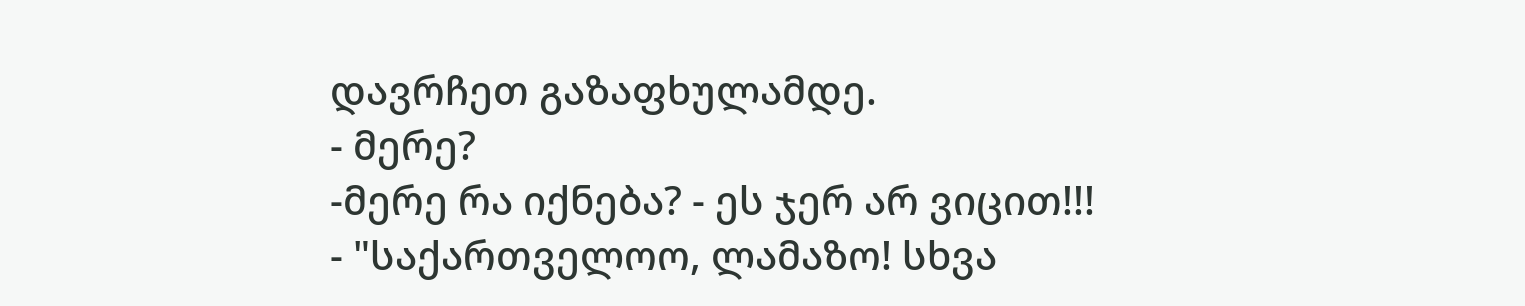დავრჩეთ გაზაფხულამდე.
- მერე?
-მერე რა იქნება? - ეს ჯერ არ ვიცით!!!
- "საქართველოო, ლამაზო! სხვა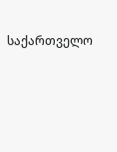საქართველო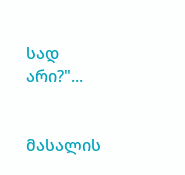სად არი?"...


მასალის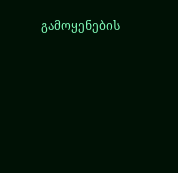გამოყენების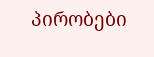პირობები